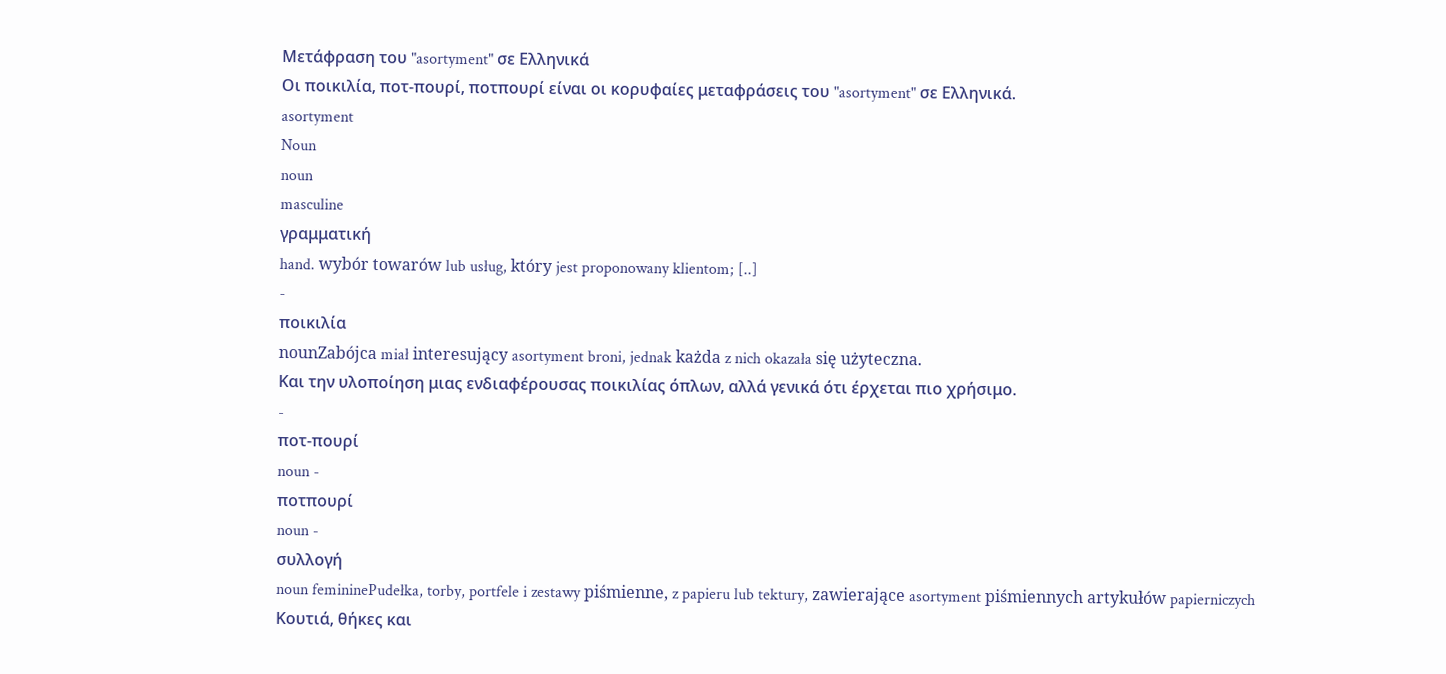Μετάφραση του "asortyment" σε Ελληνικά
Οι ποικιλία, ποτ-πουρί, ποτπουρί είναι οι κορυφαίες μεταφράσεις του "asortyment" σε Ελληνικά.
asortyment
Noun
noun
masculine
γραμματική
hand. wybór towarów lub usług, który jest proponowany klientom; [..]
-
ποικιλία
nounZabójca miał interesujący asortyment broni, jednak każda z nich okazała się użyteczna.
Και την υλοποίηση μιας ενδιαφέρουσας ποικιλίας όπλων, αλλά γενικά ότι έρχεται πιο χρήσιμο.
-
ποτ-πουρί
noun -
ποτπουρί
noun -
συλλογή
noun femininePudełka, torby, portfele i zestawy piśmienne, z papieru lub tektury, zawierające asortyment piśmiennych artykułów papierniczych
Κουτιά, θήκες και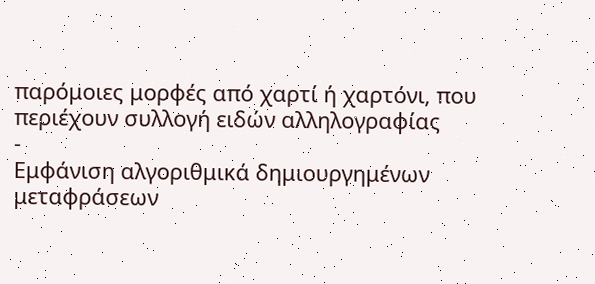παρόμοιες μορφές από χαρτί ή χαρτόνι, που περιέχουν συλλογή ειδών αλληλογραφίας
-
Εμφάνιση αλγοριθμικά δημιουργημένων μεταφράσεων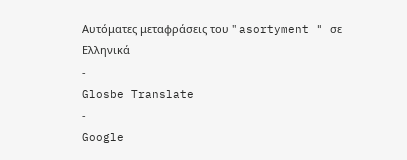Αυτόματες μεταφράσεις του " asortyment " σε Ελληνικά
-
Glosbe Translate
-
Google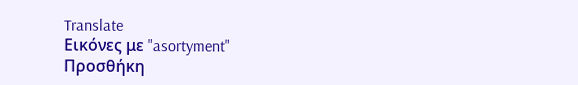Translate
Εικόνες με "asortyment"
Προσθήκη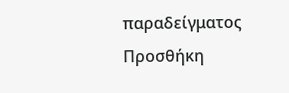παραδείγματος
Προσθήκη